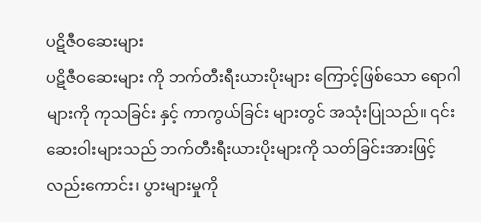ပဋိဇီဝဆေးများ
ပဋိဇီဝဆေးများ ကို ဘက်တီးရီးယားပိုးများ ကြောင့်ဖြစ်သော ရောဂါများကို ကုသခြင်း နှင့် ကာကွယ်ခြင်း များတွင် အသုံးပြုသည်။ ၎င်းဆေးဝါးများသည် ဘက်တီးရီးယားပိုးများကို သတ်ခြင်းအားဖြင့် လည်းကောင်း၊ ပွားများမှုကို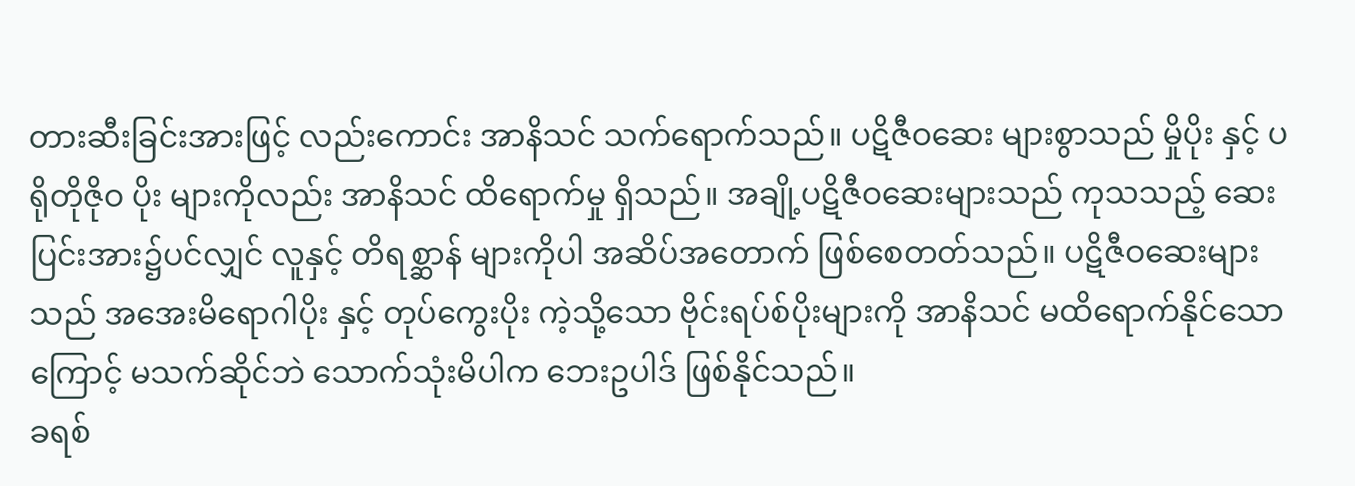တားဆီးခြင်းအားဖြင့် လည်းကောင်း အာနိသင် သက်ရောက်သည်။ ပဋိဇီဝဆေး များစွာသည် မှိုပိုး နှင့် ပရိုတိုဇိုဝ ပိုး များကိုလည်း အာနိသင် ထိရောက်မှု ရှိသည်။ အချို့ပဋိဇီဝဆေးများသည် ကုသသည့် ဆေးပြင်းအား၌ပင်လျှင် လူနှင့် တိရစ္ဆာန် များကိုပါ အဆိပ်အတောက် ဖြစ်စေတတ်သည်။ ပဋိဇီဝဆေးများသည် အအေးမိရောဂါပိုး နှင့် တုပ်ကွေးပိုး ကဲ့သို့သော ဗိုင်းရပ်စ်ပိုးများကို အာနိသင် မထိရောက်နိုင်သောကြောင့် မသက်ဆိုင်ဘဲ သောက်သုံးမိပါက ဘေးဥပါဒ် ဖြစ်နိုင်သည်။
ခရစ်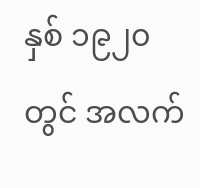နှစ် ၁၉၂၀ တွင် အလက်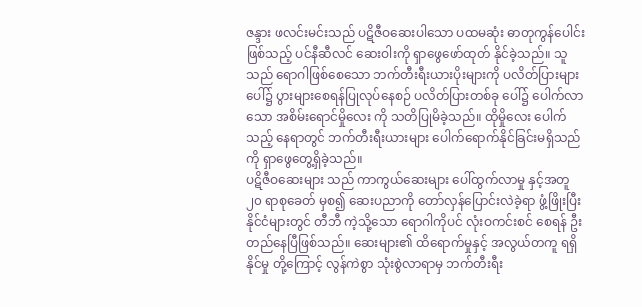ဇန္ဒား ဖလင်းမင်းသည် ပဋိဇီဝဆေးပါသော ပထမဆုံး ဓာတုကွန်ပေါင်း ဖြစ်သည့် ပင်နီဆီလင် ဆေးဝါးကို ရှာဖွေဖော်ထုတ် နိုင်ခဲ့သည်။ သူသည် ရောဂါဖြစ်စေသော ဘက်တီးရီးယားပိုးများကို ပလိတ်ပြားများပေါ်၌ ပွားများစေရန်ပြုလုပ်နေစဉ် ပလိတ်ပြားတစ်ခု ပေါ်၌ ပေါက်လာသော အစိမ်းရောင်မှိုလေး ကို သတိပြုမိခဲ့သည်။ ထိုမှိုလေး ပေါက်သည့် နေရာတွင် ဘက်တီးရီးယားများ ပေါက်ရောက်နိုင်ခြင်းမရှိသည်ကို ရှာဖွေတွေ့ရှိခဲ့သည်။
ပဋိဇီဝဆေးများ သည် ကာကွယ်ဆေးများ ပေါ်ထွက်လာမှု နှင့်အတူ ၂၀ ရာစုခေတ် မှစ၍ ဆေးပညာကို တော်လှန်ပြောင်းလဲခဲ့ရာ ဖွံ့ဖြိုးပြီးနိုင်ငံများတွင် တီဘီ ကဲ့သို့သော ရောဂါကိုပင် လုံးဝကင်းစင် စေရန် ဦးတည်နေပြီဖြစ်သည်။ ဆေးများ၏ ထိရောက်မှုနှင့် အလွယ်တကူ ရရှိနိုင်မှု တို့ကြောင့် လွန်ကဲစွာ သုံးစွဲလာရာမှ ဘက်တီးရီး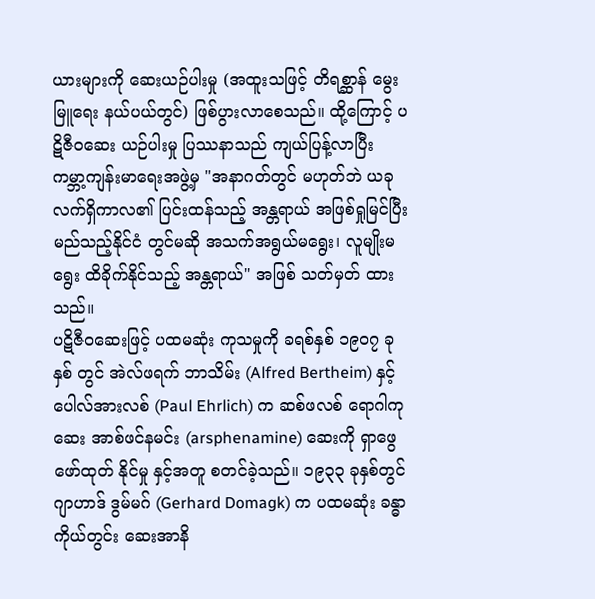ယားများကို ဆေးယဉ်ပါးမှု (အထူးသဖြင့် တိရစ္ဆာန် မွေးမြူရေး နယ်ပယ်တွင်) ဖြစ်ပွားလာစေသည်။ ထို့ကြောင့် ပဋိဇီဝဆေး ယဉ်ပါးမှု ပြဿနာသည် ကျယ်ပြန့်လာပြီး ကမ္ဘာ့ကျန်းမာရေးအဖွဲ့မှ "အနာဂတ်တွင် မဟုတ်ဘဲ ယခုလက်ရှိကာလ၏ ပြင်းထန်သည့် အန္တရာယ် အဖြစ်ရှုမြင်ပြီး မည်သည့်နိုင်ငံ တွင်မဆို အသက်အရွယ်မရွေး၊ လူမျိုးမရွေး ထိခိုက်နိုင်သည့် အန္တရာယ်" အဖြစ် သတ်မှတ် ထားသည်။
ပဋိဇီဝဆေးဖြင့် ပထမဆုံး ကုသမှုကို ခရစ်နှစ် ၁၉၀၇ ခုနှစ် တွင် အဲလ်ဖရက် ဘာသိမ်း (Alfred Bertheim) နှင့် ပေါလ်အားလစ် (Paul Ehrlich) က ဆစ်ဖလစ် ရောဂါကုဆေး အာစ်ဖင်နမင်း (arsphenamine) ဆေးကို ရှာဖွေဖော်ထုတ် နိုင်မှု နှင့်အတူ စတင်ခဲ့သည်။ ၁၉၃၃ ခုနှစ်တွင် ဂျာဟာဒ် ဒွမ်မဂ် (Gerhard Domagk) က ပထမဆုံး ခန္ဓာကိုယ်တွင်း ဆေးအာနိ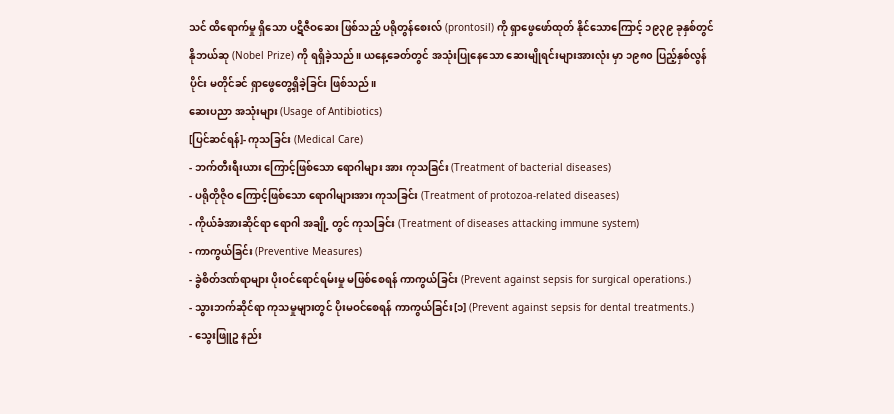သင် ထိရောက်မှု ရှိသော ပဋိဇီဝဆေး ဖြစ်သည့် ပရိုတွန်စေးလ် (prontosil) ကို ရှာဖွေဖော်ထုတ် နိုင်သောကြောင့် ၁၉၃၉ ခုနှစ်တွင် နိုဘယ်ဆု (Nobel Prize) ကို ရရှိခဲ့သည်။ ယနေ့ခေတ်တွင် အသုံးပြုနေသော ဆေးမျိုရင်းများအားလုံး မှာ ၁၉၈၀ ပြည့်နှစ်လွန်ပိုင်း မတိုင်ခင် ရှာဖွေတွေ့ရှိခဲ့ခြင်း ဖြစ်သည်။
ဆေးပညာ အသုံးများ (Usage of Antibiotics)
[ပြင်ဆင်ရန်]- ကုသခြင်း (Medical Care)
- ဘက်တီးရီးယား ကြောင့်ဖြစ်သော ရောဂါများ အား ကုသခြင်း (Treatment of bacterial diseases)
- ပရိုတိုဇိုဝ ကြောင့်ဖြစ်သော ရောဂါများအား ကုသခြင်း (Treatment of protozoa-related diseases)
- ကိုယ်ခံအားဆိုင်ရာ ရောဂါ အချို့ တွင် ကုသခြင်း (Treatment of diseases attacking immune system)
- ကာကွယ်ခြင်း (Preventive Measures)
- ခွဲစိတ်ဒဏ်ရာများ ပိုးဝင်ရောင်ရမ်းမှု မဖြစ်စေရန် ကာကွယ်ခြင်း (Prevent against sepsis for surgical operations.)
- သွားဘက်ဆိုင်ရာ ကုသမှုများတွင် ပိုးမဝင်စေရန် ကာကွယ်ခြင်း[၁] (Prevent against sepsis for dental treatments.)
- သွေးဖြူဥ နည်း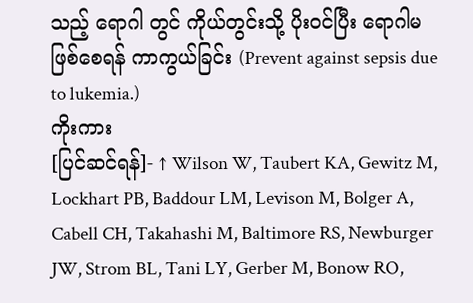သည့် ရောဂါ တွင် ကိုယ်တွင်းသို့ ပိုးဝင်ပြီး ရောဂါမဖြစ်စေရန် ကာကွယ်ခြင်း (Prevent against sepsis due to lukemia.)
ကိုးကား
[ပြင်ဆင်ရန်]- ↑ Wilson W, Taubert KA, Gewitz M, Lockhart PB, Baddour LM, Levison M, Bolger A, Cabell CH, Takahashi M, Baltimore RS, Newburger JW, Strom BL, Tani LY, Gerber M, Bonow RO,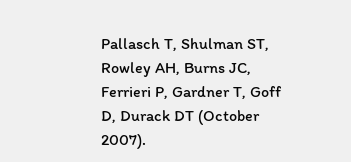Pallasch T, Shulman ST, Rowley AH, Burns JC, Ferrieri P, Gardner T, Goff D, Durack DT (October 2007).